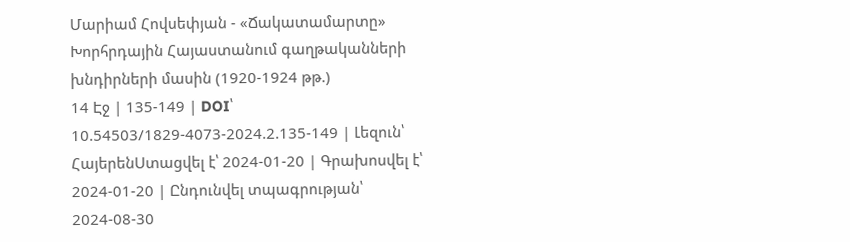Մարիամ Հովսեփյան - «Ճակատամարտը» Խորհրդային Հայաստանում գաղթականների խնդիրների մասին (1920-1924 թթ.)
14 Էջ | 135-149 | DOI՝ 10.54503/1829-4073-2024.2.135-149 | Լեզուն՝
ՀայերենՍտացվել է՝ 2024-01-20 | Գրախոսվել է՝ 2024-01-20 | Ընդունվել տպագրության՝ 2024-08-30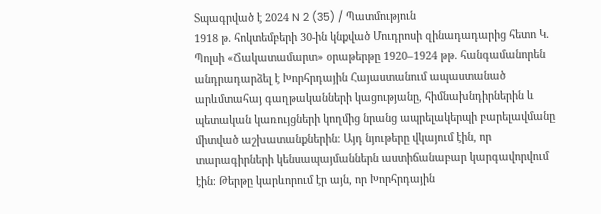Տպագրված է 2024 N 2 (35) / Պատմություն
1918 թ. հոկտեմբերի 30-ին կնքված Մուդրոսի զինադադարից հետո Կ. Պոլսի «Ճակատամարտ» օրաթերթը 1920–1924 թթ. հանգամանորեն անդրադարձել է Խորհրդային Հայաստանում ապաստանած արևմտահայ գաղթականների կացությանը, հիմնախնդիրներին և պետական կառույցների կողմից նրանց ապրելակերպի բարելավմանը միտված աշխատանքներին։ Այդ նյութերը վկայում էին, որ տարագիրների կենսապայմաններն աստիճանաբար կարգավորվում էին։ Թերթը կարևորում էր այն, որ Խորհրդային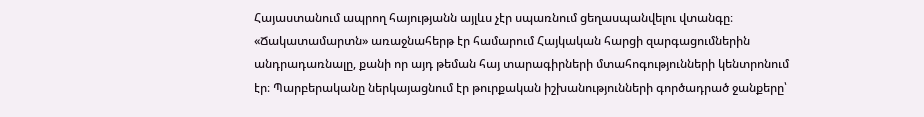Հայաստանում ապրող հայությանն այլևս չէր սպառնում ցեղասպանվելու վտանգը։ «Ճակատամարտն» առաջնահերթ էր համարում Հայկական հարցի զարգացումներին անդրադառնալը, քանի որ այդ թեման հայ տարագիրների մտահոգությունների կենտրոնում էր։ Պարբերականը ներկայացնում էր թուրքական իշխանությունների գործադրած ջանքերը՝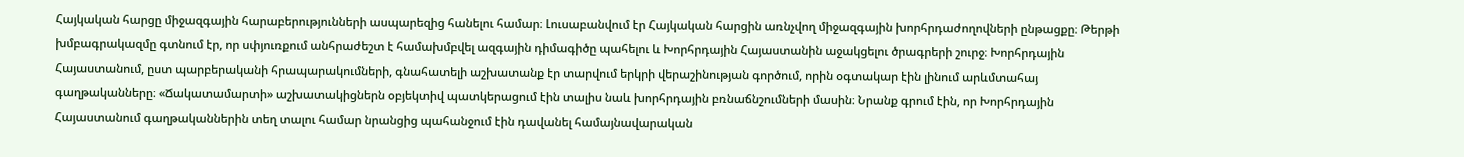Հայկական հարցը միջազգային հարաբերությունների ասպարեզից հանելու համար։ Լուսաբանվում էր Հայկական հարցին առնչվող միջազգային խորհրդաժողովների ընթացքը։ Թերթի խմբագրակազմը գտնում էր, որ սփյուռքում անհրաժեշտ է համախմբվել ազգային դիմագիծը պահելու և Խորհրդային Հայաստանին աջակցելու ծրագրերի շուրջ։ Խորհրդային Հայաստանում, ըստ պարբերականի հրապարակումների, գնահատելի աշխատանք էր տարվում երկրի վերաշինության գործում, որին օգտակար էին լինում արևմտահայ գաղթականները։ «Ճակատամարտի» աշխատակիցներն օբյեկտիվ պատկերացում էին տալիս նաև խորհրդային բռնաճնշումների մասին։ Նրանք գրում էին, որ Խորհրդային Հայաստանում գաղթականներին տեղ տալու համար նրանցից պահանջում էին դավանել համայնավարական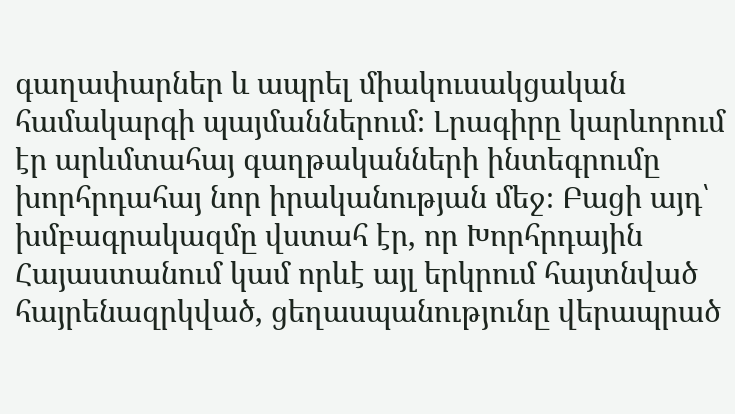գաղափարներ և ապրել միակուսակցական համակարգի պայմաններում։ Լրագիրը կարևորում էր արևմտահայ գաղթականների ինտեգրումը խորհրդահայ նոր իրականության մեջ։ Բացի այդ՝ խմբագրակազմը վստահ էր, որ Խորհրդային Հայաստանում կամ որևէ այլ երկրում հայտնված հայրենազրկված, ցեղասպանությունը վերապրած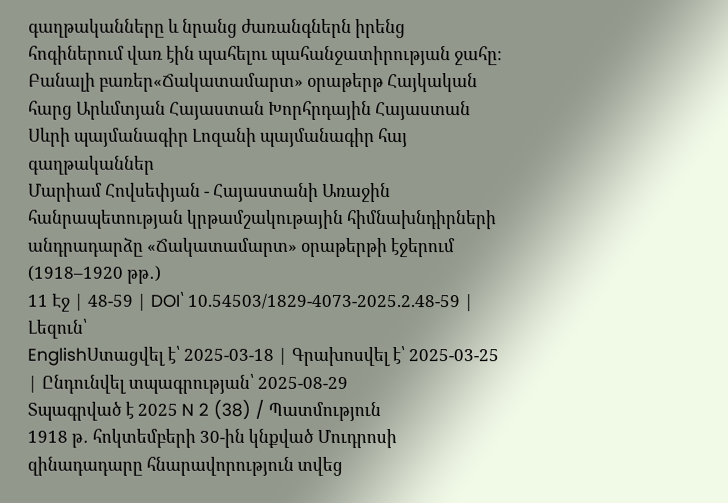գաղթականները և նրանց ժառանգներն իրենց հոգիներում վառ էին պահելու պահանջատիրության ջահը։
Բանալի բառեր«Ճակատամարտ» օրաթերթ Հայկական հարց Արևմտյան Հայաստան Խորհրդային Հայաստան Սևրի պայմանագիր Լոզանի պայմանագիր հայ գաղթականներ
Մարիամ Հովսեփյան - Հայաստանի Առաջին հանրապետության կրթամշակութային հիմնախնդիրների անդրադարձը «Ճակատամարտ» օրաթերթի էջերում (1918–1920 թթ․)
11 Էջ | 48-59 | DOI՝ 10.54503/1829-4073-2025.2.48-59 | Լեզուն՝
EnglishՍտացվել է՝ 2025-03-18 | Գրախոսվել է՝ 2025-03-25 | Ընդունվել տպագրության՝ 2025-08-29
Տպագրված է 2025 N 2 (38) / Պատմություն
1918 թ․ հոկտեմբերի 30-ին կնքված Մուդրոսի զինադադարը հնարավորություն տվեց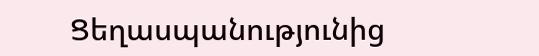Ցեղասպանությունից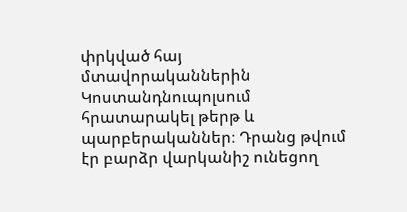փրկված հայ մտավորականներին Կոստանդնուպոլսում հրատարակել թերթ և պարբերականներ։ Դրանց թվում էր բարձր վարկանիշ ունեցող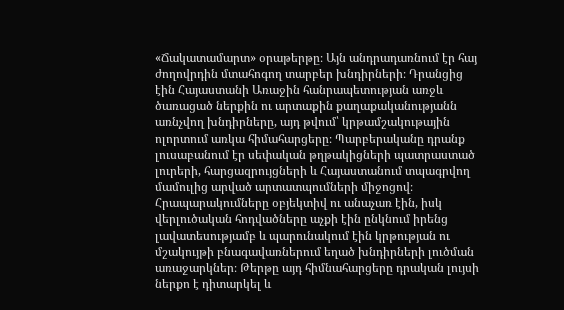«Ճակատամարտ» օրաթերթը։ Այն անդրադառնում էր հայ ժողովրդին մտահոգող տարբեր խնդիրների։ Դրանցից էին Հայաստանի Առաջին հանրապետության առջև ծառացած ներքին ու արտաքին քաղաքականությանն առնչվող խնդիրները, այդ թվում՝ կրթամշակութային ոլորտում առկա հիմահարցերը։ Պարբերականը դրանք լուսաբանում էր սեփական թղթակիցների պատրաստած լուրերի, հարցազրույցների և Հայաստանում տպագրվող մամուլից արված արտատպումների միջոցով։ Հրապարակումները օբյեկտիվ ու անաչառ էին, իսկ վերլուծական հոդվածները աչքի էին ընկնում իրենց լավատեսությամբ և պարունակում էին կրթության ու մշակույթի բնագավառներում եղած խնդիրների լուծման առաջարկներ։ Թերթը այդ հիմնահարցերը դրական լույսի ներքո է դիտարկել և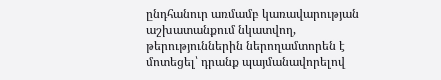ընդհանուր առմամբ կառավարության աշխատանքում նկատվող, թերություններին ներողամտորեն է մոտեցել՝ դրանք պայմանավորելով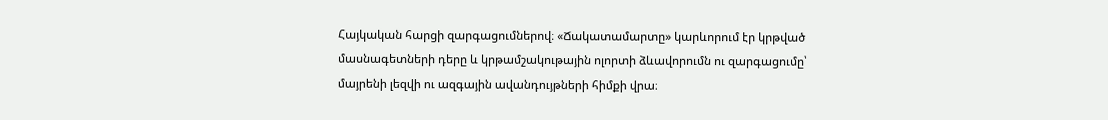Հայկական հարցի զարգացումներով։ «Ճակատամարտը» կարևորում էր կրթված մասնագետների դերը և կրթամշակութային ոլորտի ձևավորումն ու զարգացումը՝ մայրենի լեզվի ու ազգային ավանդույթների հիմքի վրա։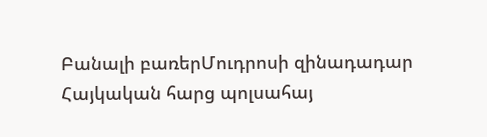Բանալի բառերՄուդրոսի զինադադար Հայկական հարց պոլսահայ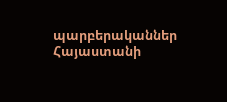պարբերականներ Հայաստանի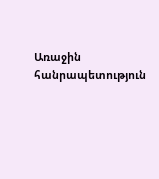Առաջին հանրապետություն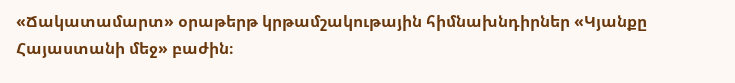«Ճակատամարտ» օրաթերթ կրթամշակութային հիմնախնդիրներ «Կյանքը Հայաստանի մեջ» բաժին։